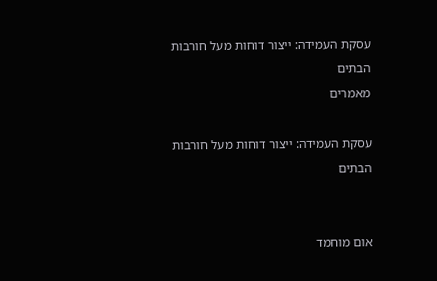עסקת העמידה: ייצור דוחות מעל חורבות הבתים
מאמרים

עסקת העמידה: ייצור דוחות מעל חורבות הבתים


אום מוחמד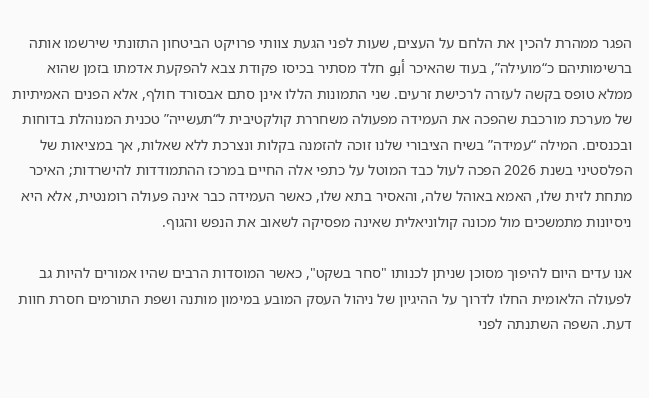הפגר ממהרת להכין את הלחם על העצים, שעות לפני הגעת צוותי פרויקט הביטחון התזונתי שירשמו אותה ברשימותיהם כ“מועילה”, בעוד שהאיכר أبو חלד מסתיר בכיסו פקודת צבא להפקעת אדמתו בזמן שהוא ממלא טופס בקשה לעזרה לרכישת זרעים. שני התמונות הללו אינן סתם אבסורד חולף, אלא הפנים האמיתיות של מערכת מורכבת שהפכה את העמידה מפעולה משחררת קולקטיבית ל“תעשייה” טכנית המנוהלת בדוחות ובכנסים. המילה “עמידה” בשיח הציבורי שלנו זוכה להזמנה בקלות ונצרכת ללא שאלות, אך במציאות של הפלסטיני בשנת 2026 הפכה לעול כבד המוטל על כתפי אלה החיים במרכז ההתמודדות להישרדות; האיכר מתחת לזית שלו, האמא באוהל שלה, והאסיר בתא שלו, כאשר העמידה כבר אינה פעולה רומנטית, אלא היא ניסיונות מתמשכים מול מכונה קולוניאלית שאינה מפסיקה לשאוב את הנפש והגוף.

אנו עדים היום להיפוך מסוכן שניתן לכנותו "סחר בשקט", כאשר המוסדות הרבים שהיו אמורים להיות גב לפעולה הלאומית החלו לדרוך על ההיגיון של ניהול העסק המובע במימון מותנה ושפת התורמים חסרת חוות דעת. השפה השתנתה לפני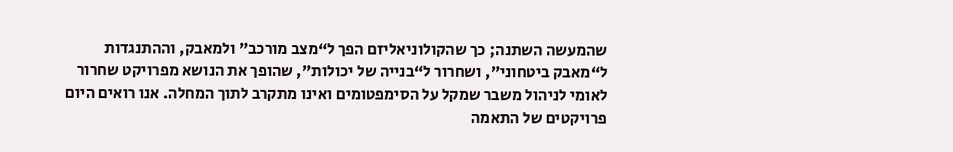שהמעשה השתנה; כך שהקולוניאליזם הפך ל“מצב מורכב” ולמאבק, וההתנגדות ל“מאבק ביטחוני”, ושחרור ל“בנייה של יכולות”, שהופך את הנושא מפרויקט שחרור לאומי לניהול משבר שמקל על הסימפטומים ואינו מתקרב לתוך המחלה. אנו רואים היום פרויקטים של התאמה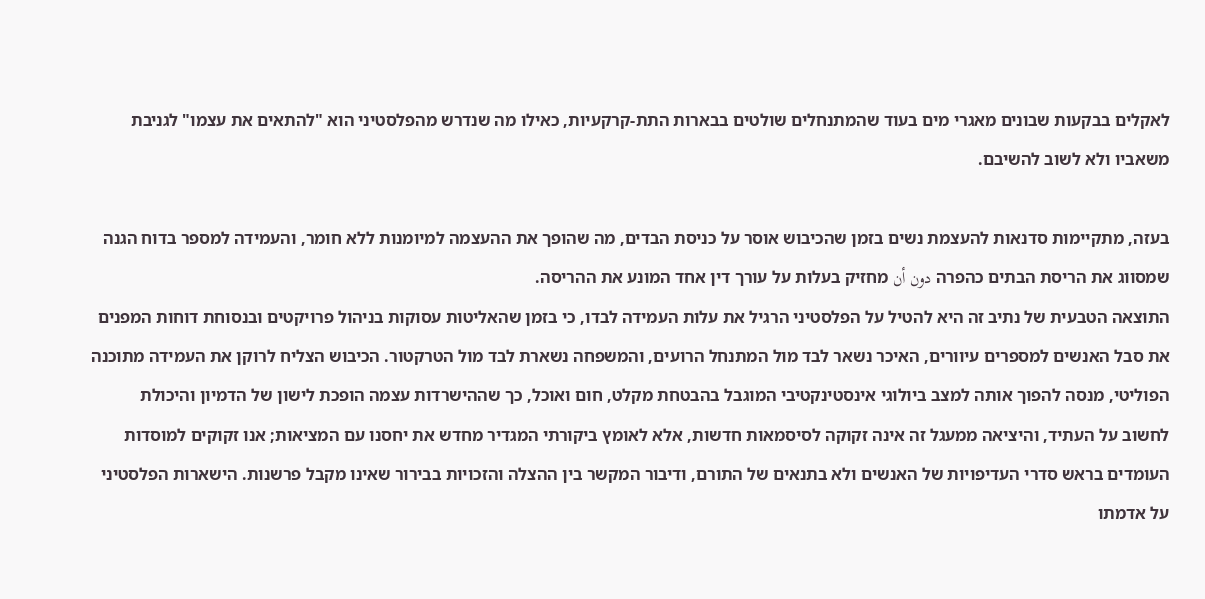לאקלים בבקעות שבונים מאגרי מים בעוד שהמתנחלים שולטים בבארות התת-קרקעיות, כאילו מה שנדרש מהפלסטיני הוא "להתאים את עצמו" לגניבת משאביו ולא לשוב להשיבם.

בעזה, מתקיימות סדנאות להעצמת נשים בזמן שהכיבוש אוסר על כניסת הבדים, מה שהופך את ההעצמה למיומנות ללא חומר, והעמידה למספר בדוח הגנה שמסווג את הריסת הבתים כהפרה دون أن מחזיק בעלות על עורך דין אחד המונע את ההריסה.
התוצאה הטבעית של נתיב זה היא להטיל על הפלסטיני הרגיל את עלות העמידה לבדו, כי בזמן שהאליטות עסוקות בניהול פרויקטים ובנסוחת דוחות המפנים את סבל האנשים למספרים עיוורים, האיכר נשאר לבד מול המתנחל הרועים, והמשפחה נשארת לבד מול הטרקטור. הכיבוש הצליח לרוקן את העמידה מתוכנה הפוליטי, מנסה להפוך אותה למצב ביולוגי אינסטינקטיבי המוגבל בהבטחת מקלט, חום ואוכל, כך שההישרדות עצמה הופכת לישון של הדמיון והיכולת לחשוב על העתיד, והיציאה ממעגל זה אינה זקוקה לסיסמאות חדשות, אלא לאומץ ביקורתי המגדיר מחדש את יחסנו עם המציאות; אנו זקוקים למוסדות העומדים בראש סדרי העדיפויות של האנשים ולא בתנאים של התורם, ודיבור המקשר בין ההצלה והזכויות בבירור שאינו מקבל פרשנות. הישארות הפלסטיני על אדמתו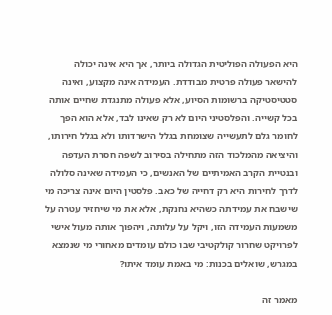היא הפעולה הפוליטית הגדולה ביותר, אך היא אינה יכולה להישאר פעולה פרטית מבודדת. העמידה אינה מקצוע, ואינה סטטיסטיקה ברשומות הסיוע, אלא פעולה מתנגדת שחיים אותה בכל קשייה. והפלסטיני היום לא רק שאינו לבד, אלא הוא הפך לחומר גלם לתעשייה שצומחת בגלל הישרדותו ולא בגלל חירותו, והיציאה מהמלכוד הזה מתחילה בסירוב לשפה חסרת העדפה ובנטיית הקרב האמיתיים של האנשים, כי העמידה שאינה סלולה לדרך לחירות היא רק דחייה של כאב. פלסטין היום אינה צריכה מי שישבח את עמידתה כשהיא נחנקת, אלא את מי שיחזיר עטרה על משמעות העמידה הזו, ויקל על עלותה, ויהפוך אותה מעול אישי לפרויקט שחרור קולקטיבי שבו כולם עומדים מאחורי מי שנמצא במגרש, שואלים בכנות: מי באמת עומד איתו?

מאמר זה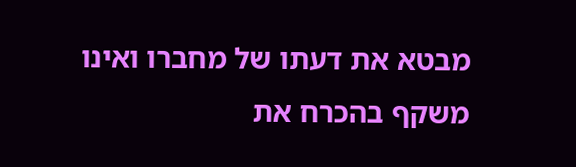מבטא את דעתו של מחברו ואינו משקף בהכרח את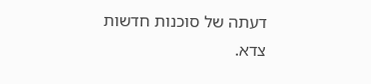דעתה של סוכנות חדשות צדא.